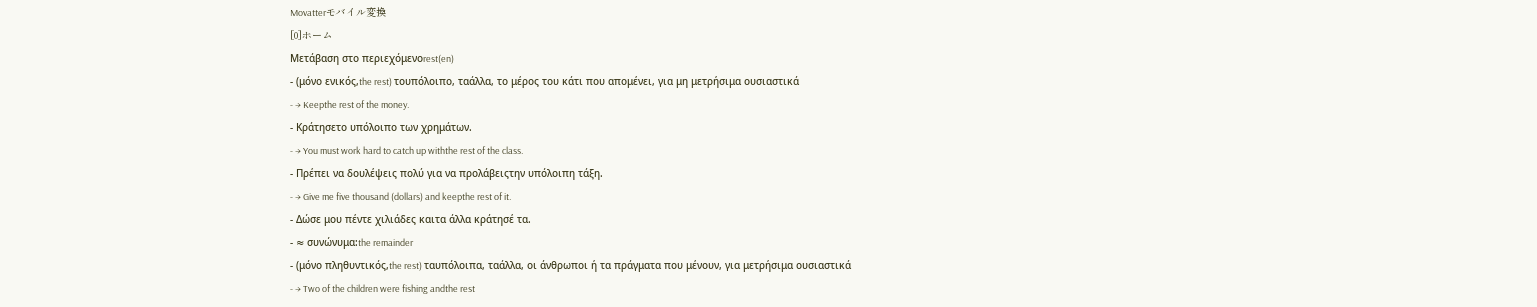Movatterモバイル変換
[0]ホーム
Μετάβαση στο περιεχόμενοrest(en)
- (μόνο ενικός,the rest) τουπόλοιπο, ταάλλα, το μέρος του κάτι που απομένει, για μη μετρήσιμα ουσιαστικά
- → Keepthe rest of the money.
- Κράτησετο υπόλοιπο των χρημάτων.
- → You must work hard to catch up withthe rest of the class.
- Πρέπει να δουλέψεις πολύ για να προλάβειςτην υπόλοιπη τάξη.
- → Give me five thousand (dollars) and keepthe rest of it.
- Δώσε μου πέντε χιλιάδες καιτα άλλα κράτησέ τα.
- ≈ συνώνυμα:the remainder
- (μόνο πληθυντικός,the rest) ταυπόλοιπα, ταάλλα, οι άνθρωποι ή τα πράγματα που μένουν, για μετρήσιμα ουσιαστικά
- → Two of the children were fishing andthe rest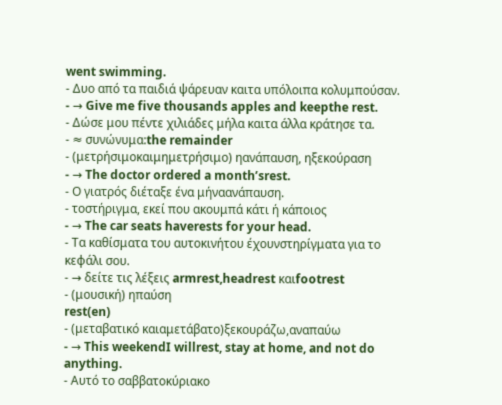went swimming.
- Δυο από τα παιδιά ψάρευαν καιτα υπόλοιπα κολυμπούσαν.
- → Give me five thousands apples and keepthe rest.
- Δώσε μου πέντε χιλιάδες μήλα καιτα άλλα κράτησε τα.
- ≈ συνώνυμα:the remainder
- (μετρήσιμοκαιμημετρήσιμο) ηανάπαυση, ηξεκούραση
- → The doctor ordered a month’srest.
- Ο γιατρός διέταξε ένα μήναανάπαυση.
- τοστήριγμα, εκεί που ακουμπά κάτι ή κάποιος
- → The car seats haverests for your head.
- Τα καθίσματα του αυτοκινήτου έχουνστηρίγματα για το κεφάλι σου.
- → δείτε τις λέξεις armrest,headrest καιfootrest
- (μουσική) ηπαύση
rest(en)
- (μεταβατικό καιαμετάβατο)ξεκουράζω,αναπαύω
- → This weekendI willrest, stay at home, and not do anything.
- Αυτό το σαββατοκύριακο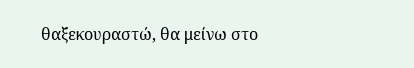θαξεκουραστώ, θα μείνω στο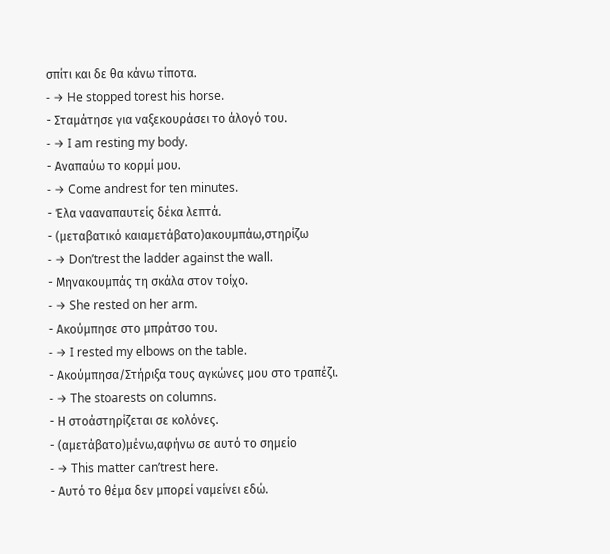σπίτι και δε θα κάνω τίποτα.
- → He stopped torest his horse.
- Σταμάτησε για ναξεκουράσει το άλογό του.
- → I am resting my body.
- Αναπαύω το κορμί μου.
- → Come andrest for ten minutes.
- Έλα νααναπαυτείς δέκα λεπτά.
- (μεταβατικό καιαμετάβατο)ακουμπάω,στηρίζω
- → Don’trest the ladder against the wall.
- Μηνακουμπάς τη σκάλα στον τοίχο.
- → She rested on her arm.
- Ακούμπησε στο μπράτσο του.
- → I rested my elbows on the table.
- Ακούμπησα/Στήριξα τους αγκώνες μου στο τραπέζι.
- → The stoarests on columns.
- Η στοάστηρίζεται σε κολόνες.
- (αμετάβατο)μένω,αφήνω σε αυτό το σημείο
- → This matter can’trest here.
- Αυτό το θέμα δεν μπορεί ναμείνει εδώ.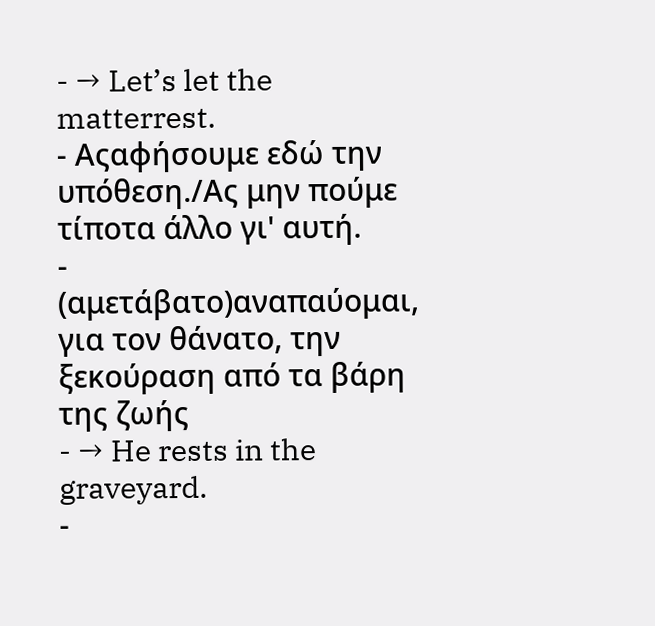- → Let’s let the matterrest.
- Αςαφήσουμε εδώ την υπόθεση./Ας μην πούμε τίποτα άλλο γι' αυτή.
- (αμετάβατο)αναπαύομαι, για τον θάνατο, την ξεκούραση από τα βάρη της ζωής
- → He rests in the graveyard.
-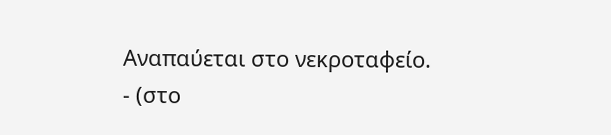Αναπαύεται στο νεκροταφείο.
- (στο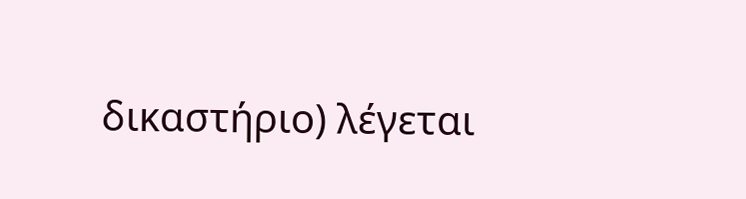δικαστήριο) λέγεται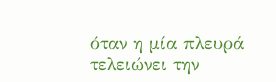όταν η μία πλευρά τελειώνει την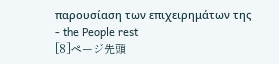παρουσίαση των επιχειρημάτων της
- the People rest
[8]ページ先頭